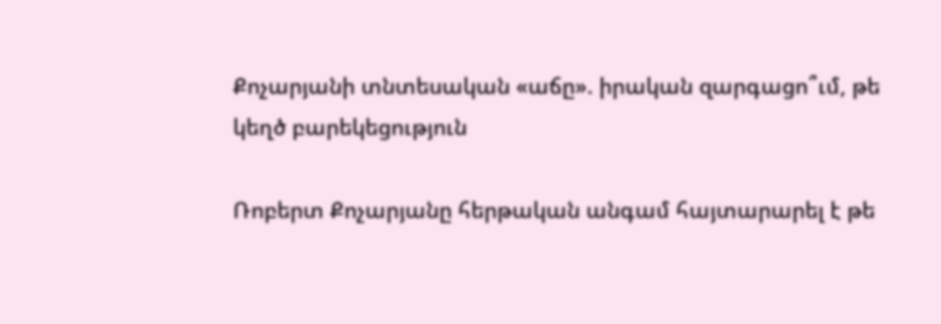Քոչարյանի տնտեսական «աճը». իրական զարգացո՞ւմ, թե կեղծ բարեկեցություն

Ռոբերտ Քոչարյանը հերթական անգամ հայտարարել է թե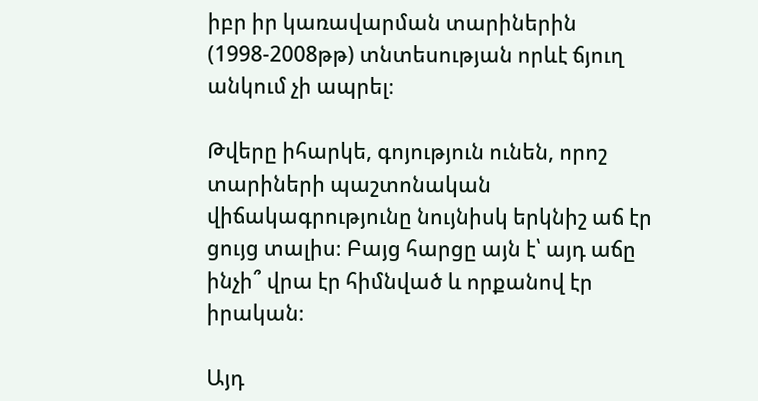իբր իր կառավարման տարիներին (1998-2008թթ) տնտեսության որևէ ճյուղ անկում չի ապրել։

Թվերը իհարկե, գոյություն ունեն, որոշ տարիների պաշտոնական վիճակագրությունը նույնիսկ երկնիշ աճ էր ցույց տալիս։ Բայց հարցը այն է՝ այդ աճը ինչի՞ վրա էր հիմնված և որքանով էր իրական։

Այդ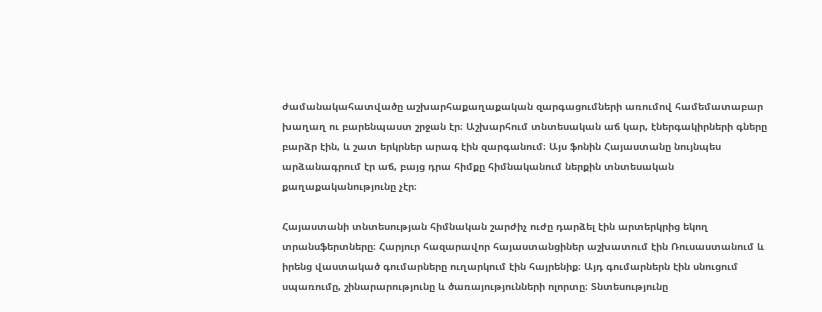ժամանակահատվածը աշխարհաքաղաքական զարգացումների առումով համեմատաբար խաղաղ ու բարենպաստ շրջան էր։ Աշխարհում տնտեսական աճ կար, էներգակիրների գները բարձր էին, և շատ երկրներ արագ էին զարգանում։ Այս ֆոնին Հայաստանը նույնպես արձանագրում էր աճ, բայց դրա հիմքը հիմնականում ներքին տնտեսական քաղաքականությունը չէր։

Հայաստանի տնտեսության հիմնական շարժիչ ուժը դարձել էին արտերկրից եկող տրանսֆերտները։ Հարյուր հազարավոր հայաստանցիներ աշխատում էին Ռուսաստանում և իրենց վաստակած գումարները ուղարկում էին հայրենիք։ Այդ գումարներն էին սնուցում սպառումը, շինարարությունը և ծառայությունների ոլորտը։ Տնտեսությունը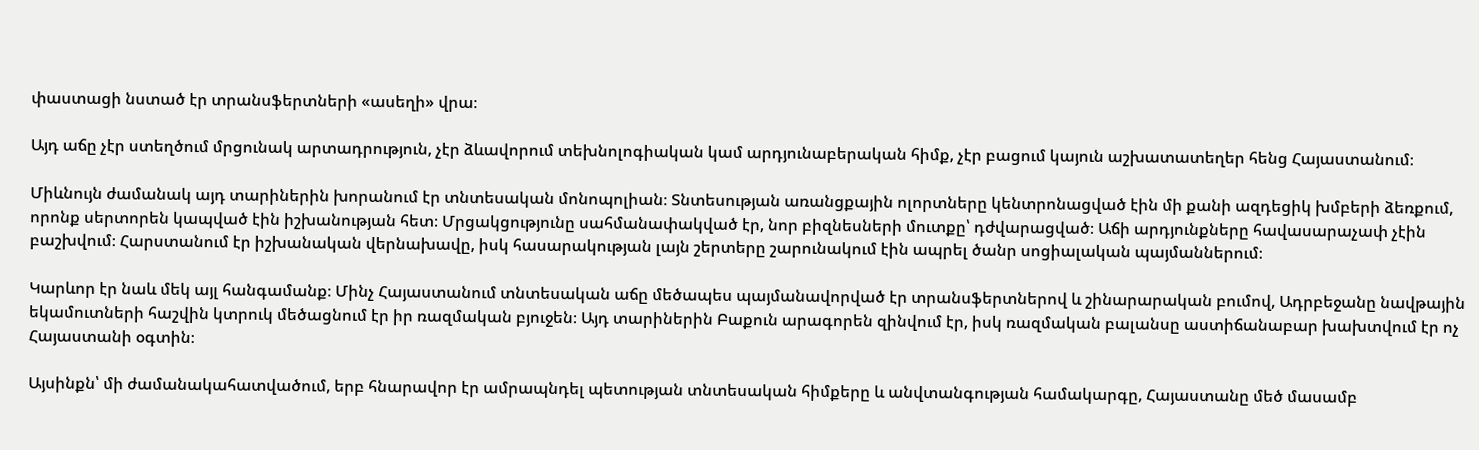փաստացի նստած էր տրանսֆերտների «ասեղի» վրա։

Այդ աճը չէր ստեղծում մրցունակ արտադրություն, չէր ձևավորում տեխնոլոգիական կամ արդյունաբերական հիմք, չէր բացում կայուն աշխատատեղեր հենց Հայաստանում։

Միևնույն ժամանակ այդ տարիներին խորանում էր տնտեսական մոնոպոլիան։ Տնտեսության առանցքային ոլորտները կենտրոնացված էին մի քանի ազդեցիկ խմբերի ձեռքում, որոնք սերտորեն կապված էին իշխանության հետ։ Մրցակցությունը սահմանափակված էր, նոր բիզնեսների մուտքը՝ դժվարացված։ Աճի արդյունքները հավասարաչափ չէին բաշխվում։ Հարստանում էր իշխանական վերնախավը, իսկ հասարակության լայն շերտերը շարունակում էին ապրել ծանր սոցիալական պայմաններում։

Կարևոր էր նաև մեկ այլ հանգամանք։ Մինչ Հայաստանում տնտեսական աճը մեծապես պայմանավորված էր տրանսֆերտներով և շինարարական բումով, Ադրբեջանը նավթային եկամուտների հաշվին կտրուկ մեծացնում էր իր ռազմական բյուջեն։ Այդ տարիներին Բաքուն արագորեն զինվում էր, իսկ ռազմական բալանսը աստիճանաբար խախտվում էր ոչ Հայաստանի օգտին։

Այսինքն՝ մի ժամանակահատվածում, երբ հնարավոր էր ամրապնդել պետության տնտեսական հիմքերը և անվտանգության համակարգը, Հայաստանը մեծ մասամբ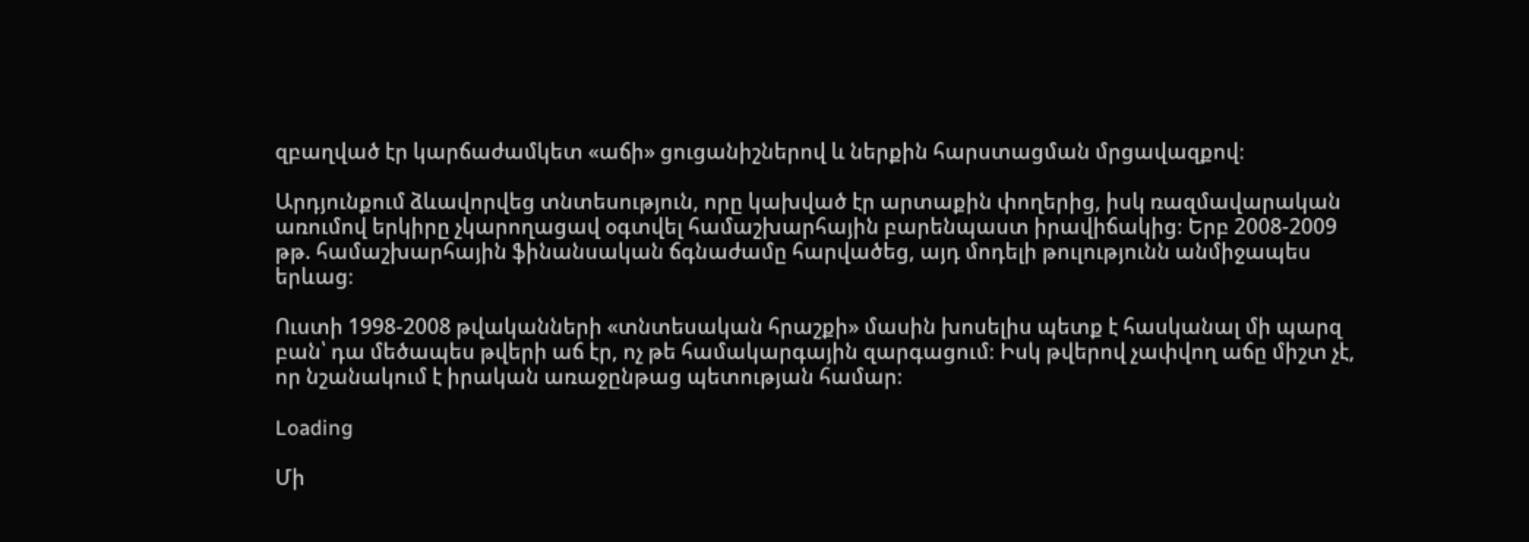զբաղված էր կարճաժամկետ «աճի» ցուցանիշներով և ներքին հարստացման մրցավազքով։

Արդյունքում ձևավորվեց տնտեսություն, որը կախված էր արտաքին փողերից, իսկ ռազմավարական առումով երկիրը չկարողացավ օգտվել համաշխարհային բարենպաստ իրավիճակից։ Երբ 2008-2009 թթ. համաշխարհային ֆինանսական ճգնաժամը հարվածեց, այդ մոդելի թուլությունն անմիջապես երևաց։

Ուստի 1998-2008 թվականների «տնտեսական հրաշքի» մասին խոսելիս պետք է հասկանալ մի պարզ բան՝ դա մեծապես թվերի աճ էր, ոչ թե համակարգային զարգացում։ Իսկ թվերով չափվող աճը միշտ չէ, որ նշանակում է իրական առաջընթաց պետության համար։

Loading

Մի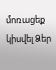մոռացեք կիսվել Ձեր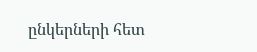ընկերների հետ